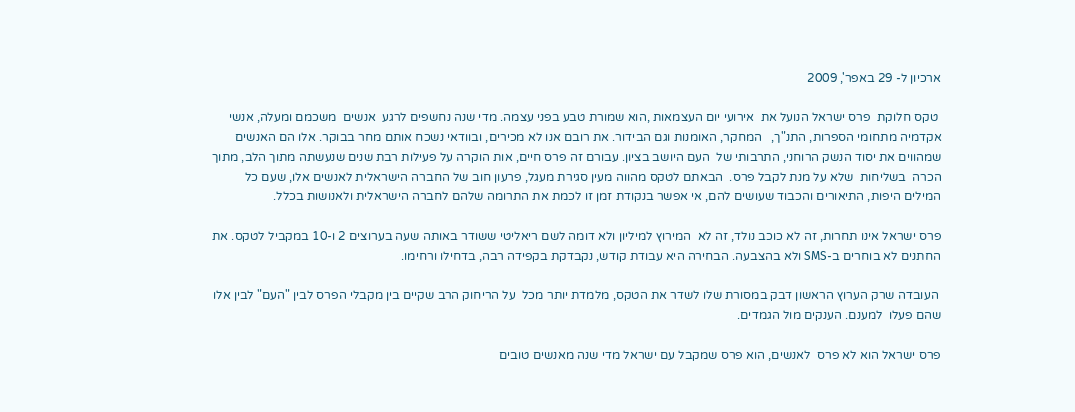ארכיון ל- 29 באפר', 2009

 טקס חלוקת  פרס ישראל הנועל את  אירועי יום העצמאות ,הוא שמורת טבע בפני עצמה. מדי שנה נחשפים לרגע  אנשים  משכמם ומעלה, אנשי אקדמיה מתחומי הספרות, התנ"ך,   המחקר, האומנות וגם הבידור. את רובם אנו לא מכירים, ובוודאי נשכח אותם מחר בבוקר. אלו הם האנשים שמהווים את יסוד הנשק הרוחני, התרבותי של  העם היושב בציון. עבורם זה פרס חיים, אות הוקרה על פעילות רבת שנים שנעשתה מתוך הלב, מתוך הכרה  בשליחות  שלא על מנת לקבל פרס.  הבאתם לטקס מהווה מעין סגירת מעגל, פרעון חוב של החברה הישראלית לאנשים אלו, שעם כל המילים היפות, התיאורים והכבוד שעושים להם, אי אפשר בנקודת זמן זו לכמת את התרומה שלהם לחברה הישראלית ולאנושות בכלל.

פרס ישראל אינו תחרות, זה לא כוכב נולד, זה לא  המירוץ למיליון ולא דומה לשם ריאליטי ששודר באותה שעה בערוצים 2 ו-10 במקביל לטקס. את החתנים לא בוחרים ב-SMS ולא בהצבעה. הבחירה היא עבודת קודש, נקבדקת בקפידה רבה, בדחילו ורחימו.

 העובדה שרק הערוץ הראשון דבק במסורת שלו לשדר את הטקס, מלמדת יותר מכל  על הריחוק הרב שקיים בין מקבלי הפרס לבין "העם" לבין אלו שהם פעלו  למענם. הענקים מול הגמדים.

פרס ישראל הוא לא פרס  לאנשים, הוא פרס שמקבל עם ישראל מדי שנה מאנשים טובים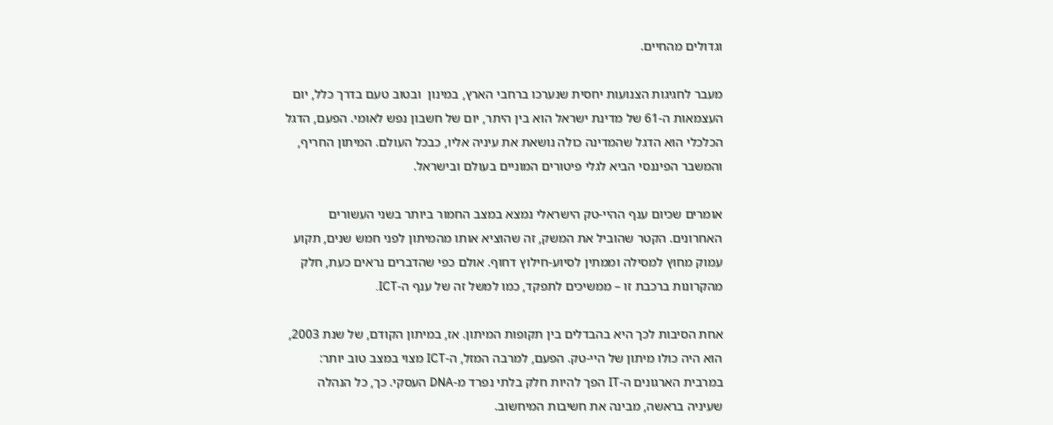וגדולים מהחיים.

מעבר לחגיגות הצנועות יחסית שנערכו ברחבי הארץ, במינון  ובטוב טעם בדרך כלל, יום העצמאות ה-61 של מדינת ישראל הוא בין היתר, יום של חשבון נפש לאומי. הפעם, הדגל הכלכלי הוא הדגל שהמדינה כולה נושאת את עיניה אליו, כבכל העולם. המיתון החריף, והמשבר הפיננסי הביא לגלי פיטורים המוניים בעולם ובישראל.

אומרים שכיום ענף ההיי-טק הישראלי נמצא במצב החמור ביותר בשני העשורים האחרונים. הקטר שהוביל את המשק, זה שהוציא אותו מהמיתון לפני חמש שנים, תקוע עמוק מחוץ למסילה וממתין לסיוע-חילוץ דחוף. אולם כפי שהדברים נראים כעת, חלק מהקרונות ברכבת זו – ממשיכים לתפקד, כמו למשל זה של ענף ה-ICT.

אחת הסיבות לכך היא בהבדלים בין תקופות המיתון. אז, במיתון הקודם, של שנת 2003, הוא היה כולו מיתון של היי-טק. הפעם, למרבה המזל, ה-ICT מצוי במצב טוב יותר: במרבית הארגונים ה-IT הפך להיות חלק בלתי נפרד מ-DNA העסקי. כך, כל הנהלה שעיניה בראשה, מבינה את חשיבות המיחשוב.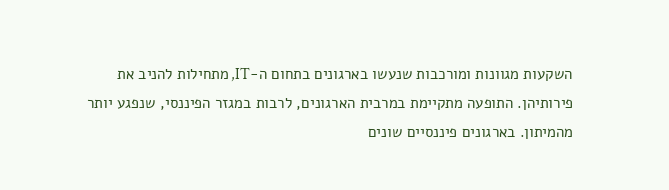השקעות מגוונות ומורכבות שנעשו בארגונים בתחום ה-IT, מתחילות להניב את פירותיהן. התופעה מתקיימת במרבית הארגונים, לרבות במגזר הפיננסי, שנפגע יותר מהמיתון. בארגונים פיננסיים שונים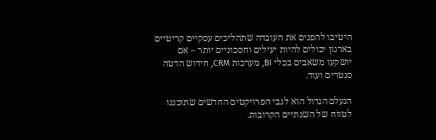היטיבו להפנים את העובדה שתהליכים עסקיים קריטיים בארגון יכולים להיות יעילים וחסכוניים יותר – אם יושקעו משאבים בכלי BI, מערכות CRM, חידוש הדטה סנטרים ועוד.

הנעלם הגדול הוא לגבי הפרויקטים החדשים שתוכננו לטווח של השנתיים הקרובות.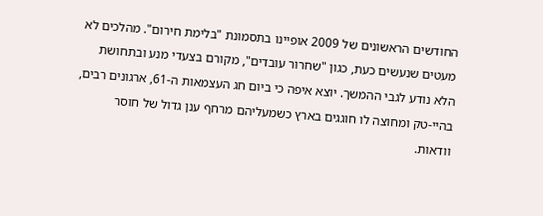החודשים הראשונים של 2009 אופיינו בתסמונת "בלימת חירום". מהלכים לא מעטים שנעשים כעת, כגון "שחרור עובדים", מקורם בצעדי מנע ובתחושת הלא נודע לגבי ההמשך. יוצא איפה כי ביום חג העצמאות ה-61, ארגונים רבים, בהיי-טק ומחוצה לו חוגגים בארץ כשמעליהם מרחף ענן גדול של חוסר וודאות.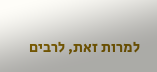למרות זאת, לרבים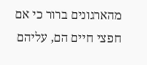מהארגונים ברור כי אם חפצי חיים הם, עליהם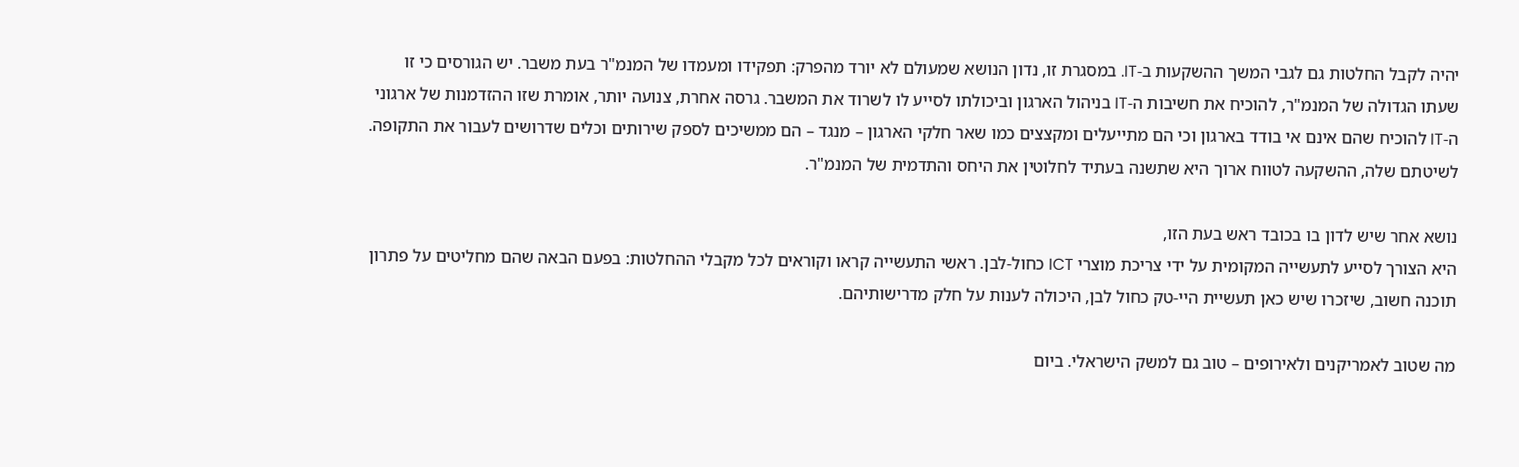יהיה לקבל החלטות גם לגבי המשך ההשקעות ב-IT. במסגרת זו, נדון הנושא שמעולם לא יורד מהפרק: תפקידו ומעמדו של המנמ"ר בעת משבר. יש הגורסים כי זו שעתו הגדולה של המנמ"ר, להוכיח את חשיבות ה-IT בניהול הארגון וביכולתו לסייע לו לשרוד את המשבר. גרסה אחרת, צנועה יותר, אומרת שזו ההזדמנות של ארגוני ה-IT להוכיח שהם אינם אי בודד בארגון וכי הם מתייעלים ומקצצים כמו שאר חלקי הארגון – מנגד – הם ממשיכים לספק שירותים וכלים שדרושים לעבור את התקופה. לשיטתם שלה, ההשקעה לטווח ארוך היא שתשנה בעתיד לחלוטין את היחס והתדמית של המנמ"ר.

נושא אחר שיש לדון בו בכובד ראש בעת הזו,
היא הצורך לסייע לתעשייה המקומית על ידי צריכת מוצרי ICT כחול-לבן. ראשי התעשייה קראו וקוראים לכל מקבלי ההחלטות: בפעם הבאה שהם מחליטים על פתרון תוכנה חשוב, שיזכרו שיש כאן תעשיית היי-טק כחול לבן, היכולה לענות על חלק מדרישותיהם.

מה שטוב לאמריקנים ולאירופים – טוב גם למשק הישראלי. ביום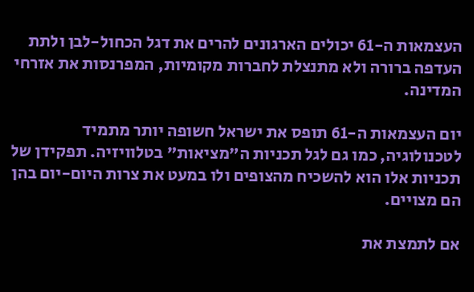העצמאות ה-61 יכולים הארגונים להרים את דגל הכחול-לבן ולתת העדפה ברורה ולא מתנצלת לחברות מקומיות, המפרנסות את אזרחי המדינה.

יום העצמאות ה-61 תופס את ישראל חשופה יותר מתמיד לטכנולוגיה, כמו גם לגל תכניות ה"מציאות" בטלוויזיה. תפקידן של תכניות אלו הוא להשכיח מהצופים ולו במעט את צרות היום-יום בהן הם מצויים.

אם לתמצת את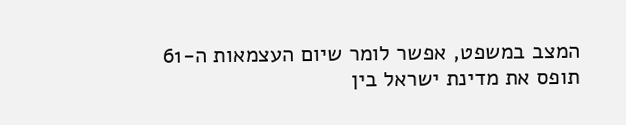המצב במשפט, אפשר לומר שיום העצמאות ה-61 תופס את מדינת ישראל בין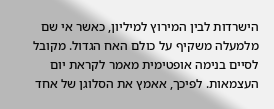הישרדות לבין המירוץ למיליון, כאשר אי שם מלמעלה משקיף על כולם האח הגדול. מקובל לסיים בנימה אופטימית מאמר לקראת יום העצמאות. לפיכך, אאמץ את הסלוגן של אחד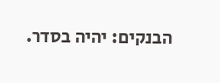הבנקים: יהיה בסדר.